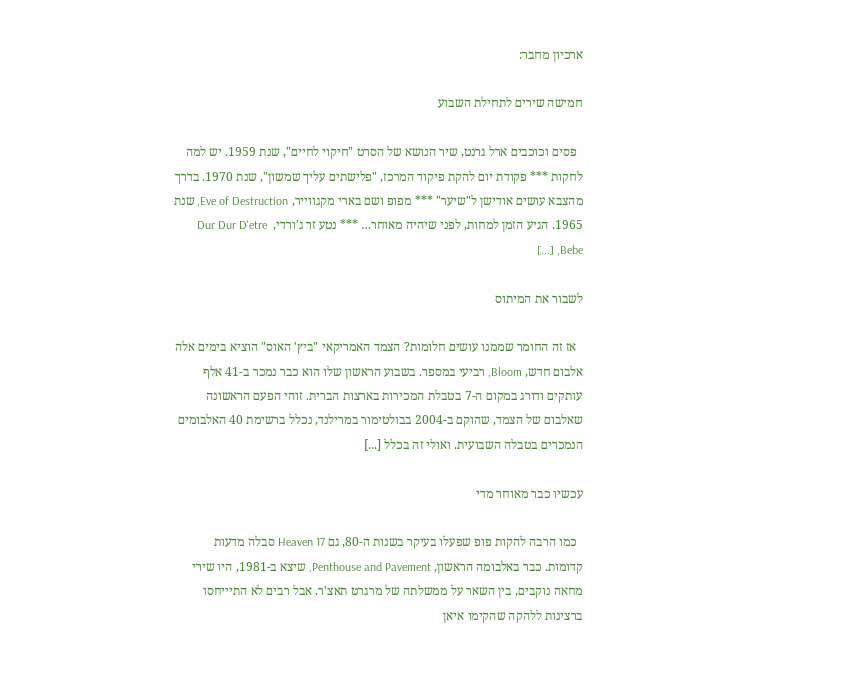ארכיון מחבר:

חמישה שירים לתחילת השבוע

  פסים וכוכבים ארל גרנט, שיר הנושא של הסרט "חיקוי לחיים", שנת 1959. יש למה לחקות *** פקודת יום להקת פיקוד המרכז, "פלישתים עליך שמשון", שנת 1970. בדרך מהצבא עושים אודישן ל"שיער" *** מפופ ושם בארי מקגווייר, Eve of Destruction, שנת 1965. הגיע הזמן למחות, לפני שיהיה מאוחר… *** נטע זר ג'ורדי,  Dur Dur D'etre Bebe, [...]

לשבור את המיתוס

  אז זה החומר שממנו עושים חלומות? הצמד האמריקאי "ביץ' האוס" הוציא בימים אלה אלבום חדש, Bloom, רביעי במספר. בשבוע הראשון שלו הוא כבר נמכר ב-41 אלף עותקים ודורג במקום ה-7 בטבלת המכירות בארצות הברית. זוהי הפעם הראשונה שאלבום של הצמד, שהוקם ב-2004 בבולטימור במרילנד, נכלל ברשימת 40 האלבומים הנמכרים בטבלה השבועית. ואולי זה בכלל [...]

עכשיו כבר מאוחר מדי

  כמו הרבה להקות פופ שפעלו בעיקר בשנות ה-80, גם Heaven 17 סבלה מדעות קדומות. כבר באלבומה הראשון, Penthouse and Pavement, שיצא ב-1981, היו שירי מחאה נוקבים, בין השאר על ממשלתה של מרגרט תאצ'ר. אבל רבים לא התיייחסו ברצינות ללהקה שהקימו איאן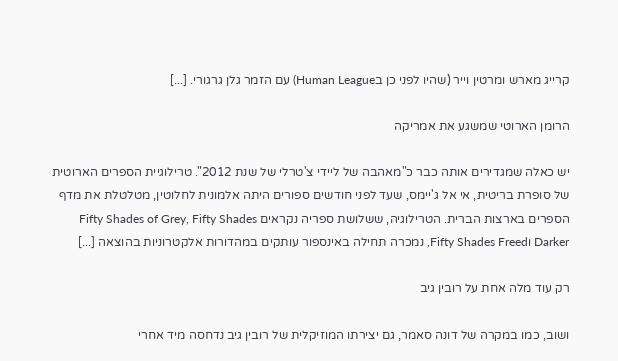קרייג מארש ומרטין וייר (שהיו לפני כן בHuman League) עם הזמר גלן גרגורי. [...]

הרומן הארוטי שמשגע את אמריקה

יש כאלה שמגדירים אותה כבר כ"מאהבה של ליידי צ'טרלי של שנת 2012". טרילוגיית הספרים הארוטית של סופרת בריטית, אי אל ג'יימס, שעד לפני חודשים ספורים היתה אלמונית לחלוטין, מטלטלת את מדף הספרים בארצות הברית. הטרילוגיה, ששלושת ספריה נקראים Fifty Shades of Grey, Fifty Shades Darker וFifty Shades Freed, נמכרה תחילה באינספור עותקים במהדורות אלקטרוניות בהוצאה [...]

רק עוד מלה אחת על רובין גיב

ושוב, כמו במקרה של דונה סאמר, גם יצירתו המוזיקלית של רובין גיב נדחסה מיד אחרי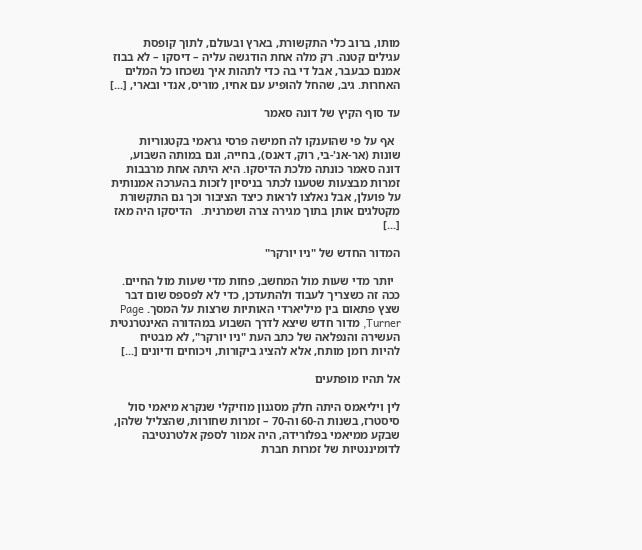מותו, ברוב כלי התקשורת, בארץ ובעולם, לתוך קופסת עגילים קטנה. רק מלה אחת הודגשה עליה – דיסקו – לא בבוז אמנם כבעבר, אבל די בה כדי לתהות איך נשכחו כל המלים האחרות. גיב, שהחל להופיע עם אחיו, מוריס, אנדי ובארי, [...]

עד סוף הקיץ של דונה סאמר

  אף על פי שהוענקו לה חמישה פרסי גראמי בקטגוריות שונות (אר-אנ'-בי, רוק, דאנס), בחייה, וגם במותה השבוע, דונה סאמר כונתה מלכת הדיסקו. היא היתה אחת מרבבות זמרות מבצעות שטענו לכתר בניסיון לזכות בהערכה אמנותית על פועלן, אבל נאלצו לראות כיצד הציבור וכך גם התקשורת מקטלגים אותן בתוך מגירה צרה ושמרנית.   הדיסקו היה מאז [...]

המדור החדש של "ניו יורקר"

  יותר מדי שעות מול המחשב, פחות מדי שעות מול החיים. ככה זה כשצריך לעבוד ולהתעדכן, כדי לא לפספס שום דבר שצץ פתאום בין מיליארדי האותיות שרצות על המסך. Page Turner, מדור חדש שיצא לדרך השבוע במהדורה האינטרנטית העשירה והנפלאה של כתב העת "ניו יורקר", לא מבטיח להיות רומן מותח, אלא להציג ביקורות, ויכוחים ודיונים [...]

אל תהיו מופתעים

לין ויליאמס היתה חלק מסגנון מוזיקלי שנקרא מיאמי סול סיסטרז, בשנות ה-60 וה-70 – זמרות שחורות, שהצליל שלהן, שבקע ממיאמי בפלורידה, היה אמור לספק אלטרנטיבה לדומיננטיות של זמרות חברת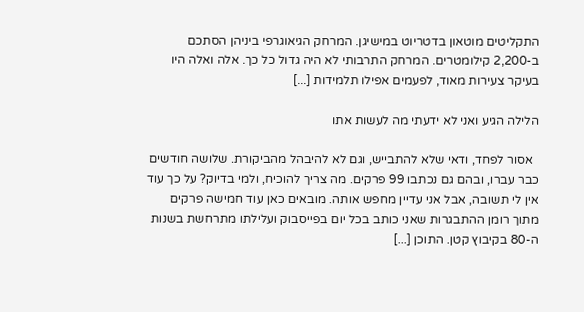התקליטים מוטאון בדטריוט במישיגן. המרחק הגיאוגרפי ביניהן הסתכם ב-2,200 קילומטרים. המרחק התרבותי לא היה גדול כל כך. אלה ואלה היו בעיקר צעירות מאוד, לפעמים אפילו תלמידות [...]

הלילה הגיע ואני לא ידעתי מה לעשות אתו

  אסור לפחד, ודאי שלא להתבייש, וגם לא להיבהל מהביקורת. שלושה חודשים כבר עברו, ובהם גם נכתבו 99 פרקים. מה צריך להוכיח, ולמי בדיוק? על כך עוד אין לי תשובה, אבל אני עדיין מחפש אותה. מובאים כאן עוד חמישה פרקים מתוך רומן ההתבגרות שאני כותב בכל יום בפייסבוק ועלילתו מתרחשת בשנות ה-80 בקיבוץ קטן. התוכן [...]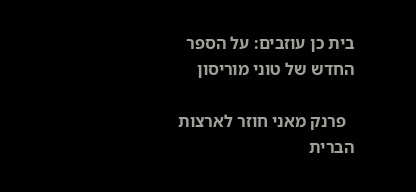בית כן עוזבים: על הספר החדש של טוני מוריסון

  פרנק מאני חוזר לארצות הברית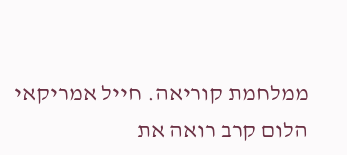ממלחמת קוריאה. חייל אמריקאי הלום קרב רואה את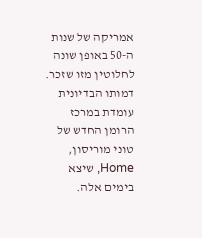אמריקה של שנות ה-50 באופן שונה לחלוטין מזו שזכר. דמותו הבדיונית עומדת במרכז הרומן החדש של טוני מוריסון, Home, שיצא בימים אלה.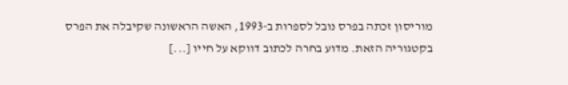מוריסון זכתה בפרס נובל לספרות ב-1993, האשה הראשונה שקיבלה את הפרס בקטגוריה הזאת. מדוע בחרה לכתוב דווקא על חייו [...]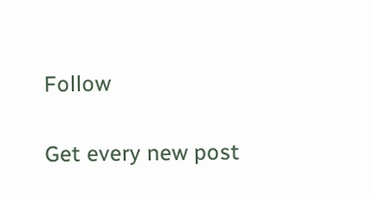Follow

Get every new post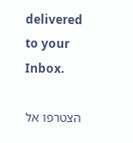delivered to your Inbox.

הצטרפו אל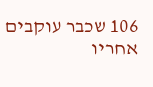106 שכבר עוקבים אחריו